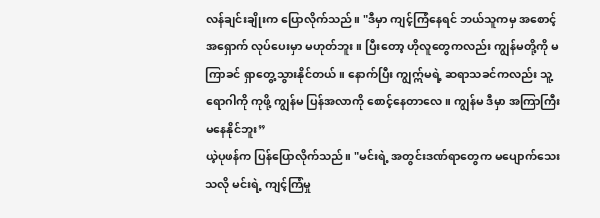လန်ချင်းချိုးက ပြောလိုက်သည်။ "ဒီမှာ ကျင့်ကြံနေရင် ဘယ်သူကမှ အစောင့်အရှောက် လုပ်ပေးမှာ မဟုတ်ဘူး။ ပြီးတော့ ဟိုလူတွေကလည်း ကျွန်မတို့ကို မကြာခင် ရှာတွေ့သွားနိုင်တယ်။ နောက်ပြီး ကျွဣ်မရဲ့ ဆရာသခင်ကလည်း သူ့ရောဂါကို ကုဖို့ ကျွန်မ ပြန်အလာကို စောင့်နေတာလေ။ ကျွန်မ ဒီမှာ အကြာကြီး မနေနိုင်ဘူး”
ယဲ့ပုဖန်က ပြန်ပြောလိုက်သည်။ "မင်းရဲ့ အတွင်းဒဏ်ရာတွေက မပျောက်သေးသလို မင်းရဲ့ ကျင့်ကြံမှု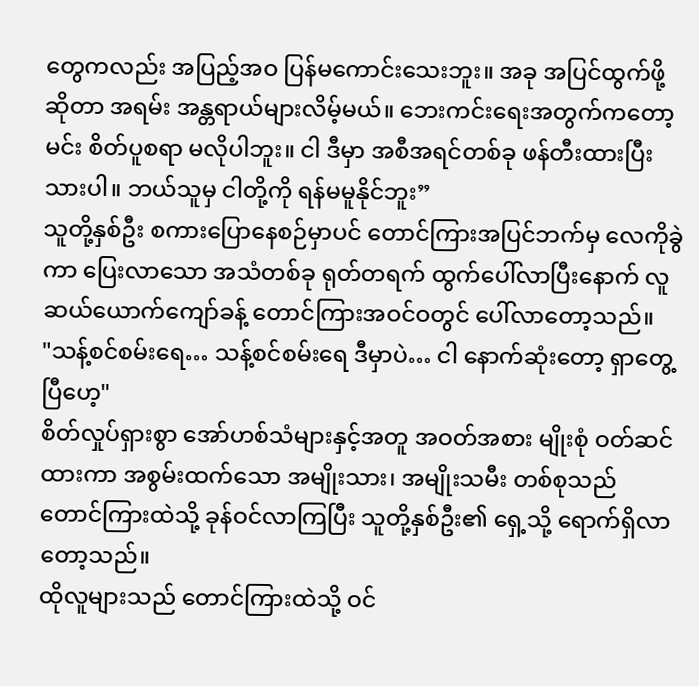တွေကလည်း အပြည့်အဝ ပြန်မကောင်းသေးဘူး။ အခု အပြင်ထွက်ဖို့ဆိုတာ အရမ်း အန္တရာယ်များလိမ့်မယ်။ ဘေးကင်းရေးအတွက်ကတော့ မင်း စိတ်ပူစရာ မလိုပါဘူး။ ငါ ဒီမှာ အစီအရင်တစ်ခု ဖန်တီးထားပြီးသားပါ။ ဘယ်သူမှ ငါတို့ကို ရန်မမူနိုင်ဘူး”
သူတို့နှစ်ဦး စကားပြောနေစဉ်မှာပင် တောင်ကြားအပြင်ဘက်မှ လေကိုခွဲကာ ပြေးလာသော အသံတစ်ခု ရုတ်တရက် ထွက်ပေါ်လာပြီးနောက် လူဆယ်ယောက်ကျော်ခန့် တောင်ကြားအဝင်ဝတွင် ပေါ်လာတော့သည်။
"သန့်စင်စမ်းရေ… သန့်စင်စမ်းရေ ဒီမှာပဲ… ငါ နောက်ဆုံးတော့ ရှာတွေ့ပြီဟေ့"
စိတ်လှုပ်ရှားစွာ အော်ဟစ်သံများနှင့်အတူ အဝတ်အစား မျိုးစုံ ဝတ်ဆင်ထားကာ အစွမ်းထက်သော အမျိုးသား၊ အမျိုးသမီး တစ်စုသည် တောင်ကြားထဲသို့ ခုန်ဝင်လာကြပြီး သူတို့နှစ်ဦး၏ ရှေ့သို့ ရောက်ရှိလာတော့သည်။
ထိုလူများသည် တောင်ကြားထဲသို့ ဝင်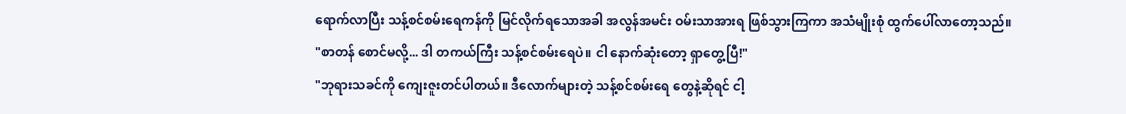ရောက်လာပြီး သန့်စင်စမ်းရေကန်ကို မြင်လိုက်ရသောအခါ အလွန်အမင်း ဝမ်းသာအားရ ဖြစ်သွားကြကာ အသံမျိုးစုံ ထွက်ပေါ်လာတော့သည်။
"စာတန် စောင်မလို့... ဒါ တကယ်ကြီး သန့်စင်စမ်းရေပဲ။ ငါ နောက်ဆုံးတော့ ရှာတွေ့ပြီ!"
"ဘုရားသခင်ကို ကျေးဇူးတင်ပါတယ်။ ဒီလောက်များတဲ့ သန့်စင်စမ်းရေ တွေနဲ့ဆိုရင် ငါ့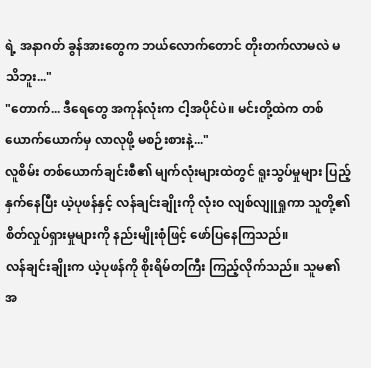ရဲ့ အနာဂတ် ခွန်အားတွေက ဘယ်လောက်တောင် တိုးတက်လာမလဲ မသိဘူး..."
"တောက်... ဒီရေတွေ အကုန်လုံးက ငါ့အပိုင်ပဲ။ မင်းတို့ထဲက တစ်ယောက်ယောက်မှ လာလုဖို့ မစဉ်းစားနဲ့..."
လူစိမ်း တစ်ယောက်ချင်းစီ၏ မျက်လုံးများထဲတွင် ရူးသွပ်မှုများ ပြည့်နှက်နေပြီး ယဲ့ပုဖန်နှင့် လန်ချင်းချိုးကို လုံးဝ လျစ်လျူရှုကာ သူတို့၏ စိတ်လှုပ်ရှားမှုများကို နည်းမျိုးစုံဖြင့် ဖော်ပြနေကြသည်။
လန်ချင်းချိုးက ယဲ့ပုဖန်ကို စိုးရိမ်တကြီး ကြည့်လိုက်သည်။ သူမ၏ အ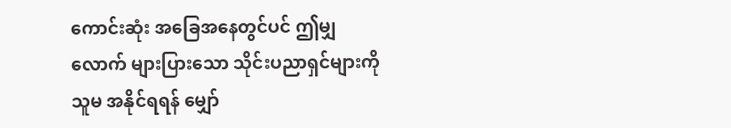ကောင်းဆုံး အခြေအနေတွင်ပင် ဤမျှလောက် များပြားသော သိုင်းပညာရှင်များကို သူမ အနိုင်ရရန် မျှော်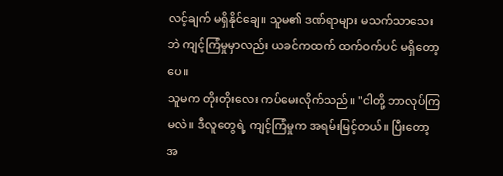လင့်ချက် မရှိနိုင်ချေ။ သူမ၏ ဒဏ်ရာများ မသက်သာသေးဘဲ ကျင့်ကြံမှုမှာလည်း ယခင်ကထက် ထက်ဝက်ပင် မရှိတော့ပေ။
သူမက တိုးတိုးလေး ကပ်မေးလိုက်သည်။ "ငါတို့ ဘာလုပ်ကြမလဲ။ ဒီလူတွေရဲ့ ကျင့်ကြံမှုက အရမ်းမြင့်တယ်။ ပြီးတော့ အ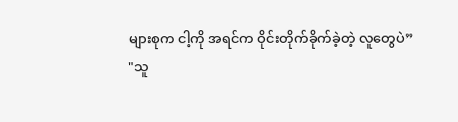များစုက ငါ့ကို အရင်က ဝိုင်းတိုက်ခိုက်ခဲ့တဲ့ လူတွေပဲ”
"သူ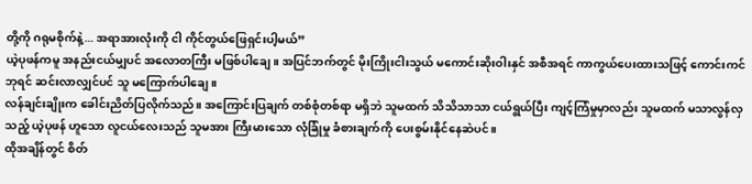တို့ကို ဂရုမစိုက်နဲ့... အရာအားလုံးကို ငါ ကိုင်တွယ်ဖြေရှင်းပါ့မယ်”
ယဲ့ပုဖန်ကမူ အနည်းငယ်မျှပင် အလောတကြီး မဖြစ်ပါချေ။ အပြင်ဘက်တွင် မိုးကြိုးငါးသွယ် မကောင်းဆိုးဝါးနှင် အစီအရင် ကာကွယ်ပေးထားသဖြင့် ကောင်းကင်ဘုရင် ဆင်းလာလျှင်ပင် သူ မကြောက်ပါချေ။
လန်ချင်းချိုးက ခေါင်းညိတ်ပြလိုက်သည်။ အကြောင်းပြချက် တစ်စုံတစ်ရာ မရှိဘဲ သူမထက် သိသိသာသာ ငယ်ရွယ်ပြီး ကျင့်ကြံမှုမှာလည်း သူမထက် မသာလွန်လှသည့် ယဲ့ပုဖန် ဟူသော လူငယ်လေးသည် သူမအား ကြီးမားသော လုံခြုံမှု ခံစားချက်ကို ပေးစွမ်းနိုင်နေဆဲပင်။
ထိုအချိန်တွင် စိတ်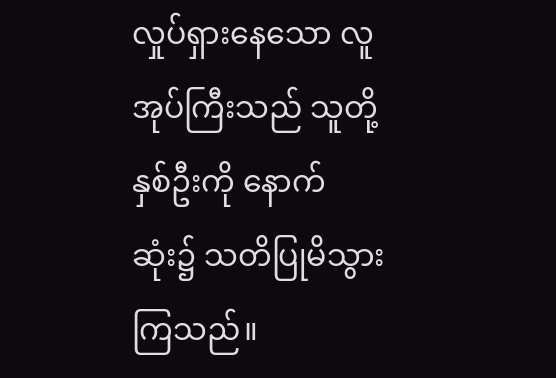လှုပ်ရှားနေသော လူအုပ်ကြီးသည် သူတို့နှစ်ဦးကို နောက်ဆုံး၌ သတိပြုမိသွားကြသည်။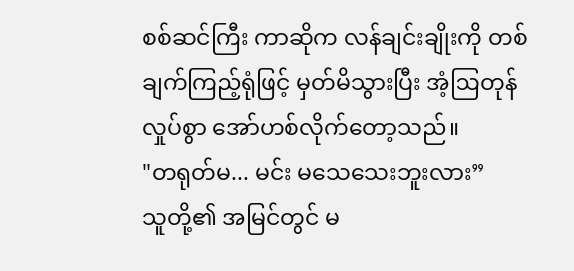စစ်ဆင်ကြီး ကာဆိုက လန်ချင်းချိုးကို တစ်ချက်ကြည့်ရုံဖြင့် မှတ်မိသွားပြီး အံ့ဩတုန်လှုပ်စွာ အော်ဟစ်လိုက်တော့သည်။
"တရုတ်မ... မင်း မသေသေးဘူးလား”
သူတို့၏ အမြင်တွင် မ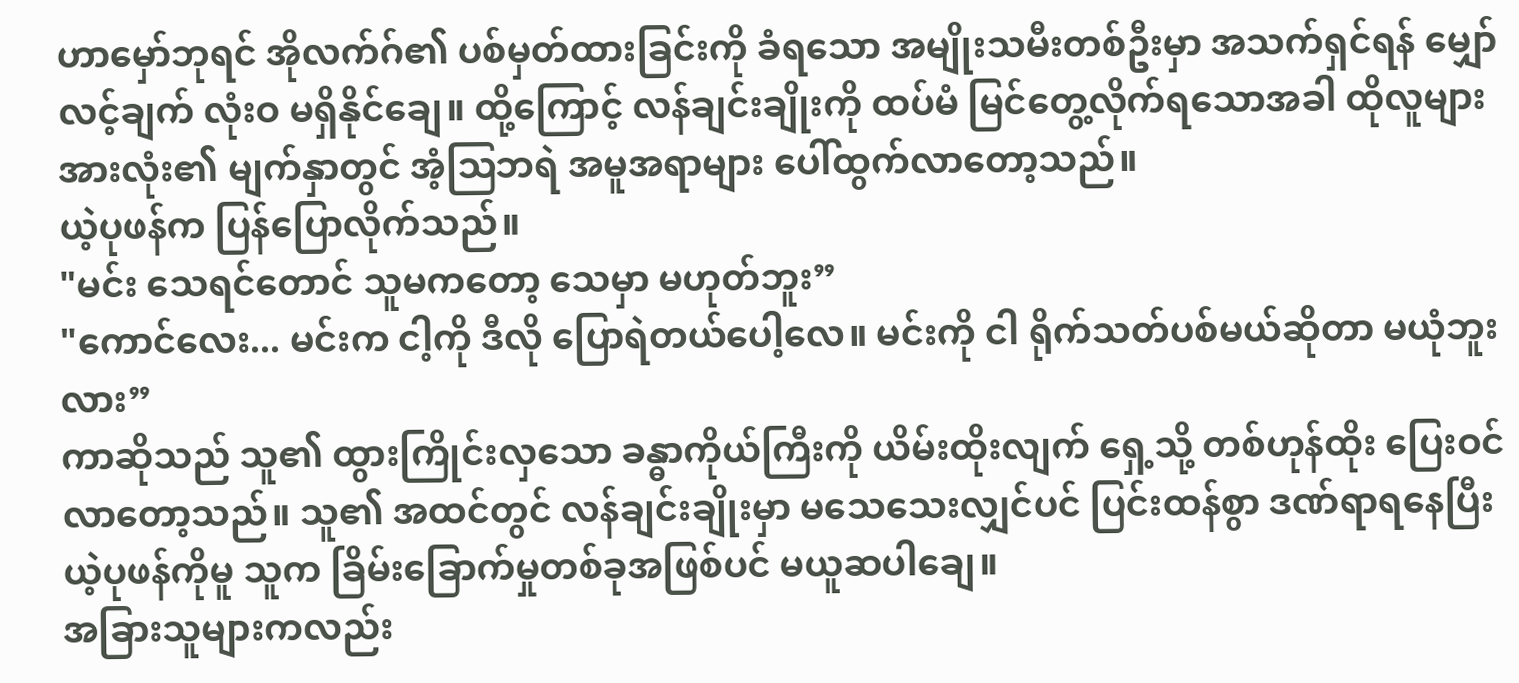ဟာမှော်ဘုရင် အိုလက်ဂ်၏ ပစ်မှတ်ထားခြင်းကို ခံရသော အမျိုးသမီးတစ်ဦးမှာ အသက်ရှင်ရန် မျှော်လင့်ချက် လုံးဝ မရှိနိုင်ချေ။ ထို့ကြောင့် လန်ချင်းချိုးကို ထပ်မံ မြင်တွေ့လိုက်ရသောအခါ ထိုလူများအားလုံး၏ မျက်နှာတွင် အံ့ဩဘရဲ အမူအရာများ ပေါ်ထွက်လာတော့သည်။
ယဲ့ပုဖန်က ပြန်ပြောလိုက်သည်။
"မင်း သေရင်တောင် သူမကတော့ သေမှာ မဟုတ်ဘူး”
"ကောင်လေး... မင်းက ငါ့ကို ဒီလို ပြောရဲတယ်ပေါ့လေ။ မင်းကို ငါ ရိုက်သတ်ပစ်မယ်ဆိုတာ မယုံဘူးလား”
ကာဆိုသည် သူ၏ ထွားကြိုင်းလှသော ခန္ဓာကိုယ်ကြီးကို ယိမ်းထိုးလျက် ရှေ့သို့ တစ်ဟုန်ထိုး ပြေးဝင်လာတော့သည်။ သူ၏ အထင်တွင် လန်ချင်းချိုးမှာ မသေသေးလျှင်ပင် ပြင်းထန်စွာ ဒဏ်ရာရနေပြီး ယဲ့ပုဖန်ကိုမူ သူက ခြိမ်းခြောက်မှုတစ်ခုအဖြစ်ပင် မယူဆပါချေ။
အခြားသူများကလည်း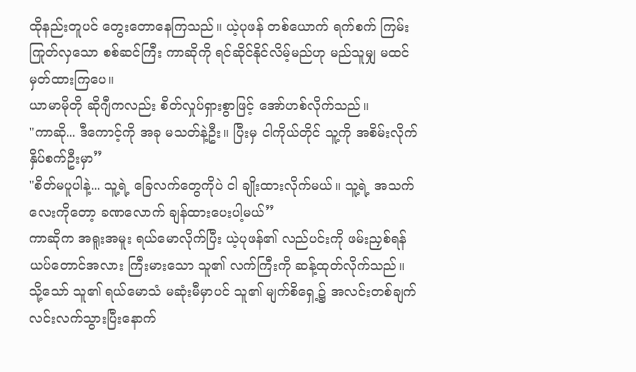ထိုနည်းတူပင် တွေးတောနေကြသည်။ ယဲ့ပုဖန် တစ်ယောက် ရက်စက် ကြမ်းကြုတ်လှသော စစ်ဆင်ကြီး ကာဆိုကို ရင်ဆိုင်နိုင်လိမ့်မည်ဟု မည်သူမျှ မထင်မှတ်ထားကြပေ။
ယာမာမိုတို ဆိုဂျီကလည်း စိတ်လှုပ်ရှားစွာဖြင့် အော်ဟစ်လိုက်သည်။
"ကာဆို... ဒီကောင့်ကို အခု မသတ်နဲ့ဦး။ ပြီးမှ ငါကိုယ်တိုင် သူ့ကို အစိမ်းလိုက် နှိပ်စက်ဦးမှာ”
"စိတ်မပူပါနဲ့... သူ့ရဲ့ ခြေလက်တွေကိုပဲ ငါ ချိုးထားလိုက်မယ်။ သူ့ရဲ့ အသက်လေးကိုတော့ ခဏလောက် ချန်ထားပေးပါ့မယ်”
ကာဆိုက အရူးအမူး ရယ်မောလိုက်ပြီး ယဲ့ပုဖန်၏ လည်ပင်းကို ဖမ်းညှစ်ရန် ယပ်တောင်အလား ကြီးမားသော သူ၏ လက်ကြီးကို ဆန့်ထုတ်လိုက်သည်။ သို့သော် သူ၏ ရယ်မောသံ မဆုံးမီမှာပင် သူ၏ မျက်စိရှေ့၌ အလင်းတစ်ချက် လင်းလက်သွားပြီးနောက်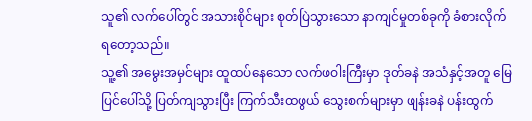သူ၏ လက်ပေါ်တွင် အသားစိုင်များ စုတ်ပြဲသွားသော နာကျင်မှုတစ်ခုကို ခံစားလိုက်ရတော့သည်။
သူ့၏ အမွေးအမှင်များ ထူထပ်နေသော လက်ဖဝါးကြီးမှာ ဒုတ်ခနဲ အသံနှင့်အတူ မြေပြင်ပေါ်သို့ ပြတ်ကျသွားပြီး ကြက်သီးထဖွယ် သွေးစက်များမှာ ဖျန်းခနဲ ပန်းထွက်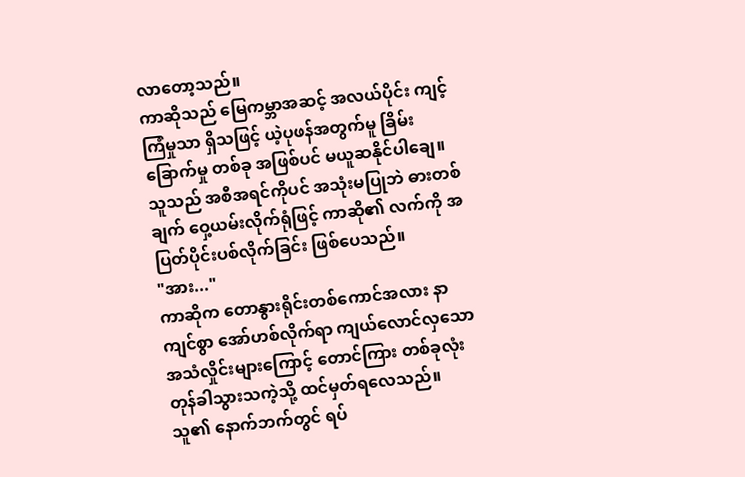လာတော့သည်။
ကာဆိုသည် မြေကမ္ဘာအဆင့် အလယ်ပိုင်း ကျင့်ကြံမှုသာ ရှိသဖြင့် ယဲ့ပုဖန်အတွက်မူ ခြိမ်းခြောက်မှု တစ်ခု အဖြစ်ပင် မယူဆနိုင်ပါချေ။ သူသည် အစီအရင်ကိုပင် အသုံးမပြုဘဲ ဓားတစ်ချက် ဝှေ့ယမ်းလိုက်ရုံဖြင့် ကာဆို၏ လက်ကို အပြတ်ပိုင်းပစ်လိုက်ခြင်း ဖြစ်ပေသည်။
"အား..."
ကာဆိုက တောနွားရိုင်းတစ်ကောင်အလား နာကျင်စွာ အော်ဟစ်လိုက်ရာ ကျယ်လောင်လှသော အသံလှိုင်းများကြောင့် တောင်ကြား တစ်ခုလုံး တုန်ခါသွားသကဲ့သို့ ထင်မှတ်ရလေသည်။
သူ၏ နောက်ဘက်တွင် ရပ်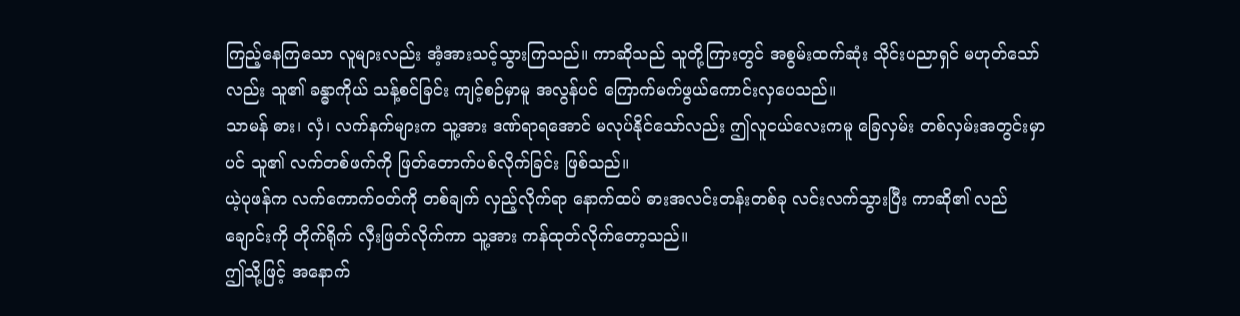ကြည့်နေကြသော လူများလည်း အံ့အားသင့်သွားကြသည်။ ကာဆိုသည် သူတို့ကြားတွင် အစွမ်းထက်ဆုံး သိုင်းပညာရှင် မဟုတ်သော်လည်း သူ၏ ခန္ဓာကိုယ် သန့်စင်ခြင်း ကျင့်စဉ်မှာမူ အလွန်ပင် ကြောက်မက်ဖွယ်ကောင်းလှပေသည်။
သာမန် ဓား၊ လှံ၊ လက်နက်များက သူ့အား ဒဏ်ရာရအောင် မလုပ်နိုင်သော်လည်း ဤလူငယ်လေးကမူ ခြေလှမ်း တစ်လှမ်းအတွင်းမှာပင် သူ၏ လက်တစ်ဖက်ကို ဖြတ်တောက်ပစ်လိုက်ခြင်း ဖြစ်သည်။
ယဲ့ပုဖန်က လက်ကောက်ဝတ်ကို တစ်ချက် လှည့်လိုက်ရာ နောက်ထပ် ဓားအလင်းတန်းတစ်ခု လင်းလက်သွားပြီး ကာဆို၏ လည်ချောင်းကို တိုက်ရိုက် လှီးဖြတ်လိုက်ကာ သူ့အား ကန်ထုတ်လိုက်တော့သည်။
ဤသို့ဖြင့် အနောက်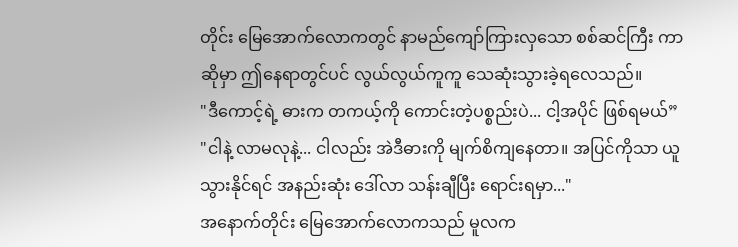တိုင်း မြေအောက်လောကတွင် နာမည်ကျော်ကြားလှသော စစ်ဆင်ကြီး ကာဆိုမှာ ဤနေရာတွင်ပင် လွယ်လွယ်ကူကူ သေဆုံးသွားခဲ့ရလေသည်။
"ဒီကောင့်ရဲ့ ဓားက တကယ့်ကို ကောင်းတဲ့ပစ္စည်းပဲ... ငါ့အပိုင် ဖြစ်ရမယ်”
"ငါနဲ့ လာမလုနဲ့... ငါလည်း အဲဒီဓားကို မျက်စိကျနေတာ။ အပြင်ကိုသာ ယူသွားနိုင်ရင် အနည်းဆုံး ဒေါ်လာ သန်းချီပြီး ရောင်းရမှာ..."
အနောက်တိုင်း မြေအောက်လောကသည် မူလက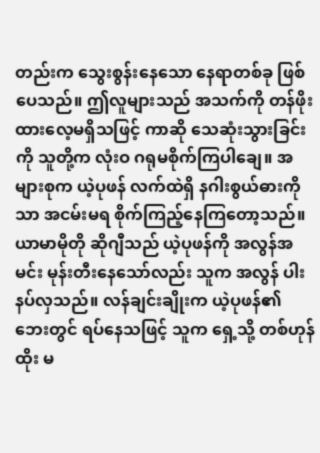တည်းက သွေးစွန်းနေသော နေရာတစ်ခု ဖြစ်ပေသည်။ ဤလူများသည် အသက်ကို တန်ဖိုးထားလေ့မရှိသဖြင့် ကာဆို သေဆုံးသွားခြင်းကို သူတို့က လုံးဝ ဂရုမစိုက်ကြပါချေ။ အများစုက ယဲ့ပုဖန် လက်ထဲရှိ နဂါးစွယ်ဓားကိုသာ အငမ်းမရ စိုက်ကြည့်နေကြတော့သည်။
ယာမာမိုတို ဆိုဂျီသည် ယဲ့ပုဖန်ကို အလွန်အမင်း မုန်းတီးနေသော်လည်း သူက အလွန် ပါးနပ်လှသည်။ လန်ချင်းချိုးက ယဲ့ပုဖန်၏ ဘေးတွင် ရပ်နေသဖြင့် သူက ရှေ့သို့ တစ်ဟုန်ထိုး မ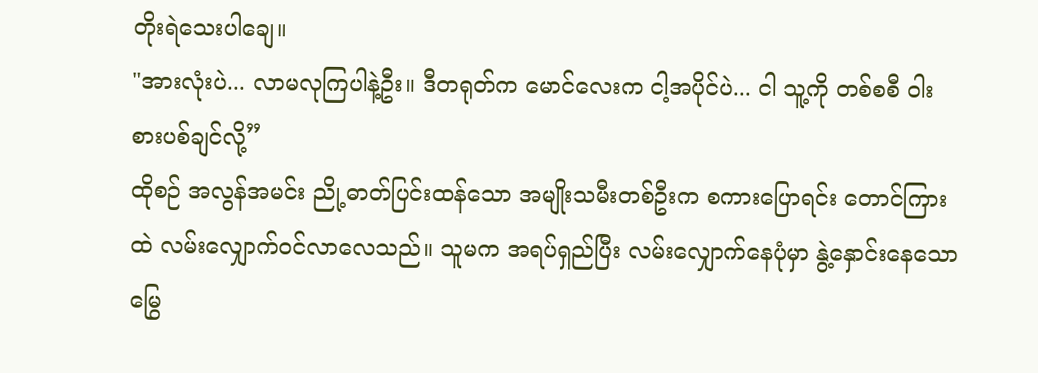တိုးရဲသေးပါချေ။
"အားလုံးပဲ... လာမလုကြပါနဲ့ဦး။ ဒီတရုတ်က မောင်လေးက ငါ့အပိုင်ပဲ... ငါ သူ့ကို တစ်စစီ ဝါးစားပစ်ချင်လို့”
ထိုစဉ် အလွန်အမင်း ညို့ဓာတ်ပြင်းထန်သော အမျိုးသမီးတစ်ဦးက စကားပြောရင်း တောင်ကြားထဲ လမ်းလျှောက်ဝင်လာလေသည်။ သူမက အရပ်ရှည်ပြီး လမ်းလျှောက်နေပုံမှာ နွဲ့နှောင်းနေသော မြွေ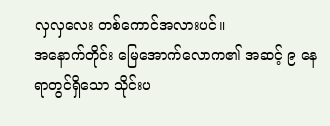လှလှလေး တစ်ကောင်အလားပင်။
အနောက်တိုင်း မြေအောက်လောက၏ အဆင့် ၉ နေရာတွင်ရှိသော သိုင်းပ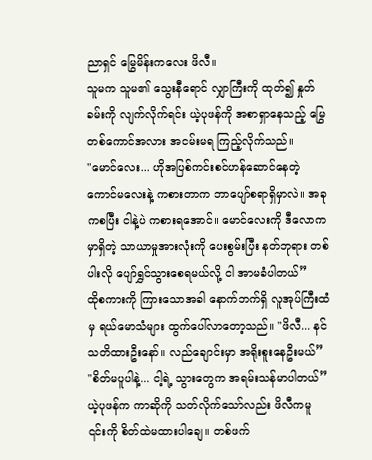ညာရှင် မြွေမိန်းကလေး ဖိလီ။
သူမက သူမ၏ သွေးနီရောင် လျှာကြီးကို ထုတ်၍ နှုတ်ခမ်းကို လျက်လိုက်ရင်း ယဲ့ပုဖန်ကို အစာရှာနေသည့် မြွေတစ်ကောင်အလား အငမ်းမရ ကြည့်လိုက်သည်။
"မောင်လေး... ဟိုအပြစ်ကင်းစင်ဟန်ဆောင်နေတဲ့ ကောင်မလေးနဲ့ ကစားတာက ဘာပျော်စရာရှိမှာလဲ။ အခုကစပြီး ငါနဲ့ပဲ ကစားရအောင်။ မောင်လေးကို ဒီလောကမှာရှိတဲ့ သာယာမှုအားလုံးကို ပေးစွမ်းပြီး နတ်ဘုရား တစ်ပါးလို ပျော်ရွှင်သွားစေရမယ်လို့ ငါ အာမခံပါတယ်”
ထိုစကားကို ကြားသောအခါ နောက်ဘက်ရှိ လူအုပ်ကြီးထံမှ ရယ်မောသံများ ထွက်ပေါ်လာတော့သည်။ "ဖိလီ... နင် သတိထားဦးနော်။ လည်ချောင်းမှာ အရိုးစူးနေဦးမယ်”
"စိတ်မပူပါနဲ့... ငါ့ရဲ့ သွားတွေက အရမ်းသန်မာပါတယ်”
ယဲ့ပုဖန်က ကာဆိုကို သတ်လိုက်သော်လည်း ဖိလီကမူ ၎င်းကို စိတ်ထဲမထားပါချေ။ တစ်ဖက်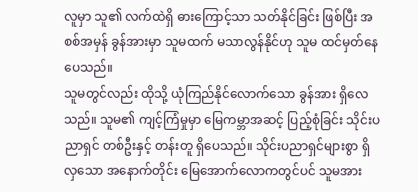လူမှာ သူ၏ လက်ထဲရှိ ဓားကြောင့်သာ သတ်နိုင်ခြင်း ဖြစ်ပြီး အစစ်အမှန် ခွန်အားမှာ သူမထက် မသာလွန်နိုင်ဟု သူမ ထင်မှတ်နေပေသည်။
သူမတွင်လည်း ထိုသို့ ယုံကြည်နိုင်လောက်သော ခွန်အား ရှိလေသည်။ သူမ၏ ကျင့်ကြံမှုမှာ မြေကမ္ဘာအဆင့် ပြည့်စုံခြင်း သိုင်းပညာရှင် တစ်ဦးနှင့် တန်းတူ ရှိပေသည်။ သိုင်းပညာရှင်များစွာ ရှိလှသော အနောက်တိုင်း မြေအောက်လောကတွင်ပင် သူမအား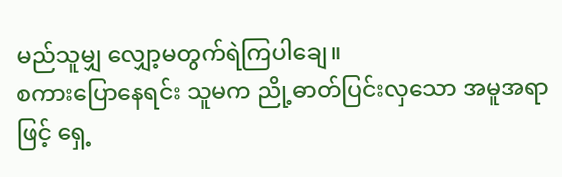မည်သူမျှ လျှော့မတွက်ရဲကြပါချေ။
စကားပြောနေရင်း သူမက ညို့ဓာတ်ပြင်းလှသော အမူအရာဖြင့် ရှေ့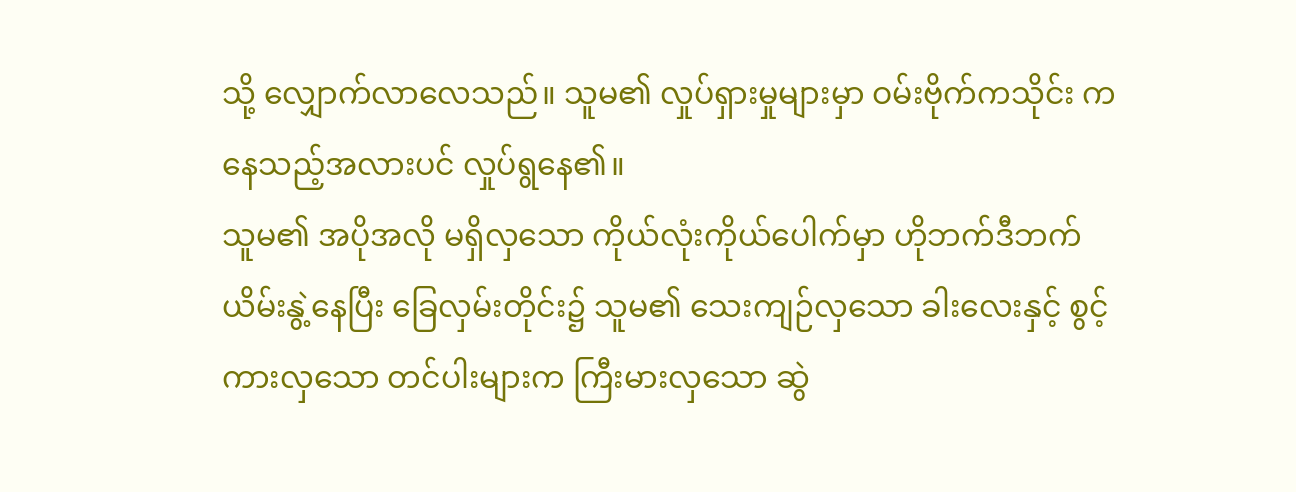သို့ လျှောက်လာလေသည်။ သူမ၏ လှုပ်ရှားမှုများမှာ ဝမ်းဗိုက်ကသိုင်း ကနေသည့်အလားပင် လှုပ်ရွနေ၏။
သူမ၏ အပိုအလို မရှိလှသော ကိုယ်လုံးကိုယ်ပေါက်မှာ ဟိုဘက်ဒီဘက် ယိမ်းနွဲ့နေပြီး ခြေလှမ်းတိုင်း၌ သူမ၏ သေးကျဉ်လှသော ခါးလေးနှင့် စွင့်ကားလှသော တင်ပါးများက ကြီးမားလှသော ဆွဲ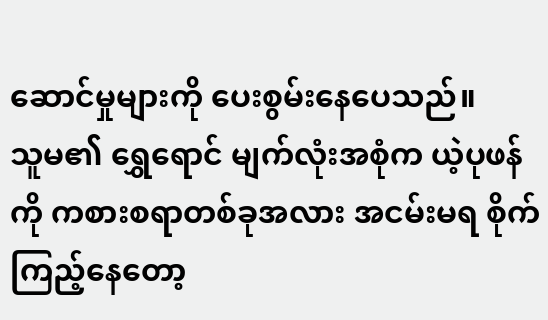ဆောင်မှုများကို ပေးစွမ်းနေပေသည်။
သူမ၏ ရွှေရောင် မျက်လုံးအစုံက ယဲ့ပုဖန်ကို ကစားစရာတစ်ခုအလား အငမ်းမရ စိုက်ကြည့်နေတော့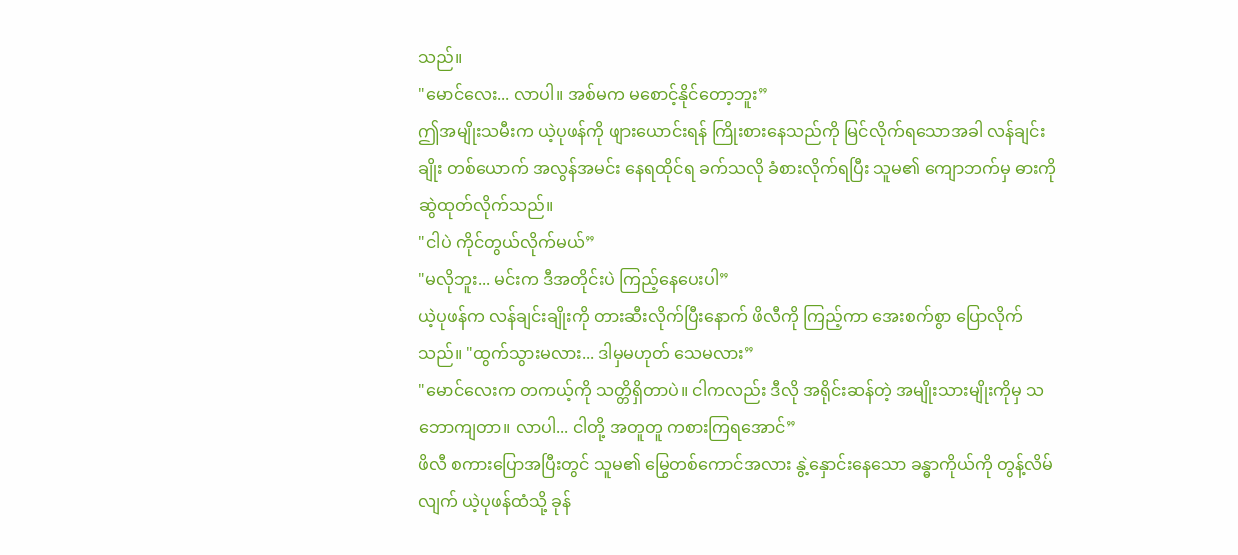သည်။
"မောင်လေး... လာပါ။ အစ်မက မစောင့်နိုင်တော့ဘူး”
ဤအမျိုးသမီးက ယဲ့ပုဖန်ကို ဖျားယောင်းရန် ကြိုးစားနေသည်ကို မြင်လိုက်ရသောအခါ လန်ချင်းချိုး တစ်ယောက် အလွန်အမင်း နေရထိုင်ရ ခက်သလို ခံစားလိုက်ရပြီး သူမ၏ ကျောဘက်မှ ဓားကို ဆွဲထုတ်လိုက်သည်။
"ငါပဲ ကိုင်တွယ်လိုက်မယ်”
"မလိုဘူး... မင်းက ဒီအတိုင်းပဲ ကြည့်နေပေးပါ”
ယဲ့ပုဖန်က လန်ချင်းချိုးကို တားဆီးလိုက်ပြီးနောက် ဖိလီကို ကြည့်ကာ အေးစက်စွာ ပြောလိုက်သည်။ "ထွက်သွားမလား... ဒါမှမဟုတ် သေမလား”
"မောင်လေးက တကယ့်ကို သတ္တိရှိတာပဲ။ ငါကလည်း ဒီလို အရိုင်းဆန်တဲ့ အမျိုးသားမျိုးကိုမှ သဘောကျတာ။ လာပါ... ငါတို့ အတူတူ ကစားကြရအောင်”
ဖိလီ စကားပြောအပြီးတွင် သူမ၏ မြွေတစ်ကောင်အလား နွဲ့နှောင်းနေသော ခန္ဓာကိုယ်ကို တွန့်လိမ်လျက် ယဲ့ပုဖန်ထံသို့ ခုန်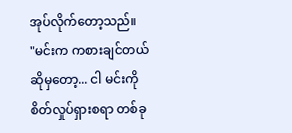အုပ်လိုက်တော့သည်။
"မင်းက ကစားချင်တယ်ဆိုမှတော့... ငါ မင်းကို စိတ်လှုပ်ရှားစရာ တစ်ခု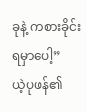ခုနဲ့ ကစားခိုင်းရမှာပေါ့”
ယဲ့ပုဖန်၏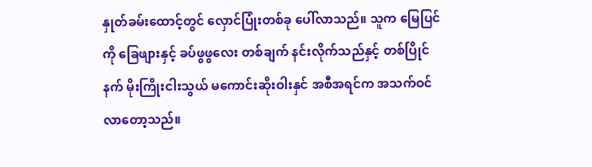နှုတ်ခမ်းထောင့်တွင် လှောင်ပြုံးတစ်ခု ပေါ်လာသည်။ သူက မြေပြင်ကို ခြေဖျားနှင့် ခပ်ဖွဖွလေး တစ်ချက် နင်းလိုက်သည်နှင့် တစ်ပြိုင်နက် မိုးကြိုးငါးသွယ် မကောင်းဆိုးဝါးနှင် အစီအရင်က အသက်ဝင်လာတော့သည်။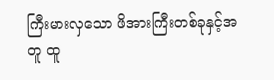ကြီးမားလှသော ဖိအားကြီးတစ်ခုနှင့်အတူ ထူ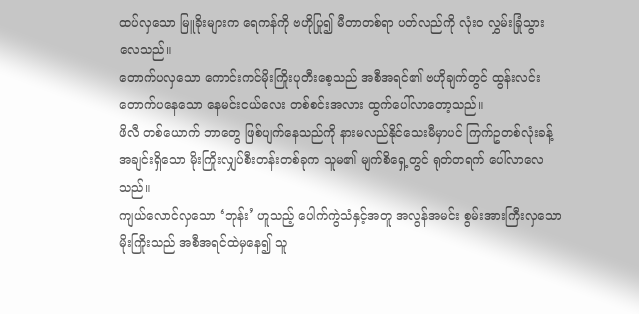ထပ်လှသော မြူခိုးများက ရေကန်ကို ဗဟိုပြု၍ မီတာတစ်ရာ ပတ်လည်ကို လုံးဝ လွှမ်းခြုံသွားလေသည်။
တောက်ပလှသော ကောင်းကင်မိုးကြိုးပုတီးစေ့သည် အစီအရင်၏ ဗဟိုချက်တွင် ထွန်းလင်း တောက်ပနေသော နေမင်းငယ်လေး တစ်စင်းအလား ထွက်ပေါ်လာတော့သည်။
ဖိလီ တစ်ယောက် ဘာတွေ ဖြစ်ပျက်နေသည်ကို နားမလည်နိုင်သေးမီမှာပင် ကြက်ဥတစ်လုံးခန့် အချင်းရှိသော မိုးကြိုးလျှပ်စီးတန်းတစ်ခုက သူမ၏ မျက်စိရှေ့တွင် ရုတ်တရက် ပေါ်လာလေသည်။
ကျယ်လောင်လှသော ‘ဘုန်း’ ဟူသည့် ပေါက်ကွဲသံနှင့်အတူ အလွန်အမင်း စွမ်းအားကြီးလှသော မိုးကြိုးသည် အစီအရင်ထဲမှနေ၍ သူ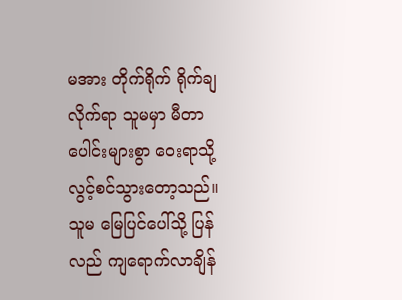မအား တိုက်ရိုက် ရိုက်ချလိုက်ရာ သူမမှာ မီတာပေါင်းများစွာ ဝေးရာသို့ လွင့်စင်သွားတော့သည်။ သူမ မြေပြင်ပေါ်သို့ ပြန်လည် ကျရောက်လာချိန်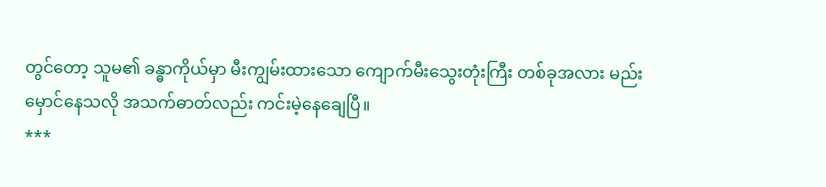တွင်တော့ သူမ၏ ခန္ဓာကိုယ်မှာ မီးကျွမ်းထားသော ကျောက်မီးသွေးတုံးကြီး တစ်ခုအလား မည်းမှောင်နေသလို အသက်ဓာတ်လည်း ကင်းမဲ့နေချေပြီ။
***